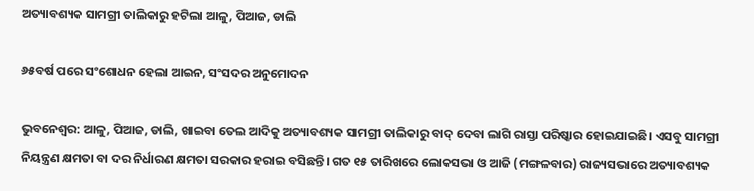ଅତ୍ୟାବଶ୍ୟକ ସାମଗ୍ରୀ ତାଲିକାରୁ ହଟିଲା ଆଳୁ, ପିଆଜ, ଡାଲି

୬୫ବର୍ଷ ପରେ ସଂଶୋଧନ ହେଲା ଆଇନ, ସଂସଦର ଅନୁମୋଦନ

ଭୁବନେଶ୍ବର: ଆଳୁ, ପିଆଜ, ଡାଲି, ଖାଇବା ତେଲ ଆଦିକୁ ଅତ୍ୟାବଶ୍ୟକ ସାମଗ୍ରୀ ତାଲିକାରୁ ବାଦ୍ ଦେବା ଲାଗି ରାସ୍ତା ପରିଷ୍କାର ହୋଇଯାଇଛି। ଏସବୁ ସାମଗ୍ରୀ ନିୟନ୍ତ୍ରଣ କ୍ଷମତା ବା ଦର ନିର୍ଧାରଣ କ୍ଷମତା ସରକାର ହରାଇ ବସିଛନ୍ତି। ଗତ ୧୫ ତାରିଖରେ ଲୋକସଭା ଓ ଆଜି (ମଙ୍ଗଳବାର) ରାଜ୍ୟସଭାରେ ଅତ୍ୟାବଶ୍ୟକ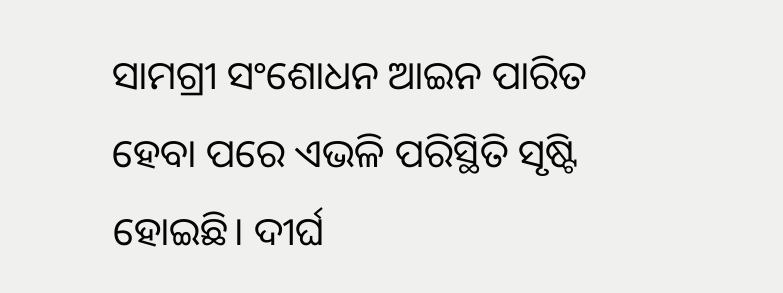ସାମଗ୍ରୀ ସଂଶୋଧନ ଆଇନ ପାରିତ ହେବା ପରେ ଏଭଳି ପରିସ୍ଥିତି ସୃଷ୍ଟି ହୋଇଛି। ଦୀର୍ଘ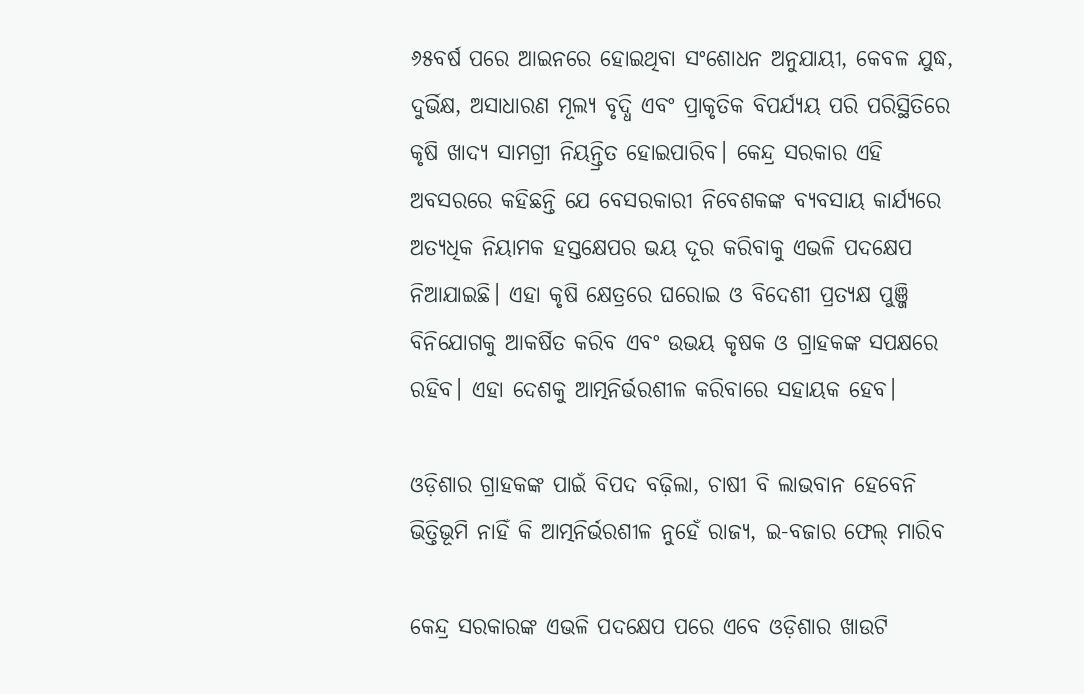୬୫ବର୍ଷ ପରେ ଆଇନରେ ହୋଇଥିବା ସଂଶୋଧନ ଅନୁଯାୟୀ, କେବଳ ଯୁଦ୍ଧ, ଦୁର୍ଭିକ୍ଷ, ଅସାଧାରଣ ମୂଲ୍ୟ ବୃଦ୍ଧି ଏବଂ ପ୍ରାକୃତିକ ବିପର୍ଯ୍ୟୟ ପରି ପରିସ୍ଥିତିରେ କୃଷି ଖାଦ୍ୟ ସାମଗ୍ରୀ ନିୟନ୍ତ୍ରିତ ହୋଇପାରିବ। କେନ୍ଦ୍ର ସରକାର ଏହି ଅବସରରେ କହିଛନ୍ତି ଯେ ବେସରକାରୀ ନିବେଶକଙ୍କ ବ୍ୟବସାୟ କାର୍ଯ୍ୟରେ ଅତ୍ୟଧିକ ନିୟାମକ ହସ୍ତକ୍ଷେପର ଭୟ ଦୂର କରିବାକୁ ଏଭଳି ପଦକ୍ଷେପ ନିଆଯାଇଛି। ଏହା କୃଷି କ୍ଷେତ୍ରରେ ଘରୋଇ ଓ ବିଦେଶୀ ପ୍ରତ୍ୟକ୍ଷ ପୁଞ୍ଜି ବିନିଯୋଗକୁ ଆକର୍ଷିତ କରିବ ଏବଂ ଉଭୟ କୃଷକ ଓ ଗ୍ରାହକଙ୍କ ସପକ୍ଷରେ ରହିବ। ଏହା ଦେଶକୁ ଆତ୍ମନିର୍ଭରଶୀଳ କରିବାରେ ସହାୟକ ହେବ।

ଓଡ଼ିଶାର ଗ୍ରାହକଙ୍କ ପାଇଁ ବିପଦ ବଢ଼ିଲା, ଚାଷୀ ବି ଲାଭବାନ ହେବେନି
ଭିତ୍ତିଭୂମି ନାହିଁ କି ଆତ୍ମନିର୍ଭରଶୀଳ ନୁହେଁ ରାଜ୍ୟ, ଇ-ବଜାର ଫେଲ୍ ମାରିବ

କେନ୍ଦ୍ର ସରକାରଙ୍କ ଏଭଳି ପଦକ୍ଷେପ ପରେ ଏବେ ଓଡ଼ିଶାର ଖାଉଟି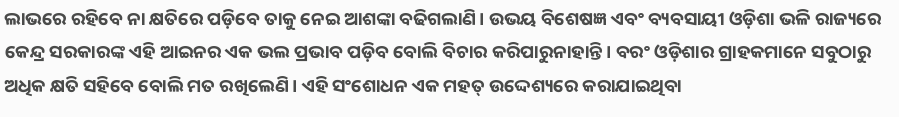ଲାଭରେ ରହିବେ ନା କ୍ଷତିରେ ପଡ଼ିବେ ତାକୁ ନେଇ ଆଶଙ୍କା ବଢିଗଲାଣି। ଉଭୟ ବିଶେଷଜ୍ଞ ଏବଂ ବ୍ୟବସାୟୀ ଓଡ଼ିଶା ଭଳି ରାଜ୍ୟରେ କେନ୍ଦ୍ର ସରକାରଙ୍କ ଏହି ଆଇନର ଏକ ଭଲ ପ୍ରଭାବ ପଡ଼ିବ ବୋଲି ବିଚାର କରିପାରୁନାହାନ୍ତି। ବରଂ ଓଡ଼ିଶାର ଗ୍ରାହକମାନେ ସବୁଠାରୁ ଅଧିକ କ୍ଷତି ସହିବେ ବୋଲି ମତ ରଖିଲେଣି। ଏହି ସଂଶୋଧନ ଏକ ମହତ୍‌ ଉଦ୍ଦେଶ୍ୟରେ କରାଯାଇଥିବା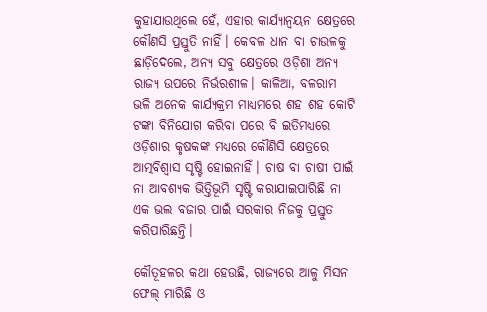କୁହାଯାଉଥିଲେ ହେଁ, ଏହାର କାର୍ଯ୍ୟାନ୍ବୟନ କ୍ଷେତ୍ରରେ କୌଣସି ପ୍ରସ୍ତୁତି ନାହିଁ। କେବଳ ଧାନ ବା ଚାଉଳକୁ ଛାଡ଼ିଦେଲେ, ଅନ୍ୟ ସବୁ କ୍ଷେତ୍ରରେ ଓଡ଼ିଶା ଅନ୍ୟ ରାଜ୍ୟ ଉପରେ ନିର୍ଭରଶୀଳ। କାଳିଆ, ବଳରାମ ଭଳି ଅନେକ କାର୍ଯ୍ୟକ୍ରମ ମାଧ୍ୟମରେ ଶହ ଶହ କୋଟି ଟଙ୍କା ବିନିଯୋଗ କରିବା ପରେ ବି ଇତିମଧ୍ୟରେ ଓଡ଼ିଶାର କୃଷକଙ୍କ ମଧ୍ୟରେ କୌଣିସି କ୍ଷେତ୍ରରେ ଆତ୍ମବିଶ୍ବାସ ସୃଷ୍ଟି ହୋଇନାହିଁ। ଚାଷ ବା ଚାଷୀ ପାଇଁ ନା ଆବଶ୍ୟକ ଭିତ୍ତିଭୂମି ସୃଷ୍ଟି କରାଯାଇପାରିଛି ନା ଏକ ଭଲ ବଜାର ପାଇଁ ସରକାର ନିଜକୁ ପ୍ରସ୍ତୁତ କରିପାରିଛନ୍ତି।

କୌତୂହଳର କଥା ହେଉଛି, ରାଜ୍ୟରେ ଆଳୁ ମିସନ ଫେଲ୍ ମାରିଛି ଓ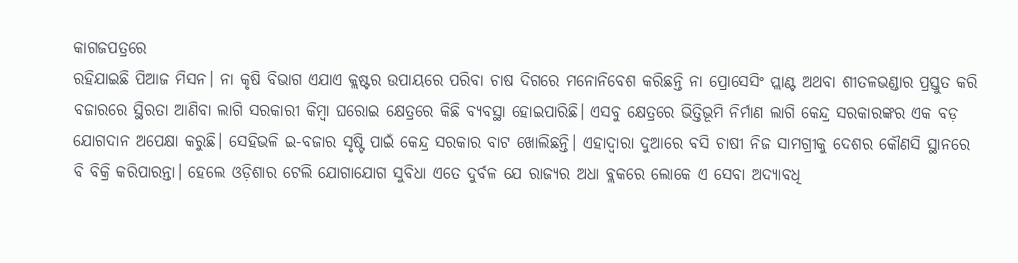କାଗଜପତ୍ରରେ
ରହିଯାଇଛି ପିଆଜ ମିସନ। ନା କୃଷି ବିଭାଗ ଏଯାଏ କ୍ଲଷ୍ଟର ଉପାୟରେ ପରିବା ଚାଷ ଦିଗରେ ମନୋନିବେଶ କରିଛନ୍ତି ନା ପ୍ରୋସେସିଂ ପ୍ଲାଣ୍ଟ ଅଥବା ଶୀତଳଭଣ୍ଡାର ପ୍ରସ୍ତୁତ କରି ବଜାରରେ ସ୍ଥିରତା ଆଣିବା ଲାଗି ସରକାରୀ କିମ୍ବା ଘରୋଇ କ୍ଷେତ୍ରରେ କିଛି ବ୍ୟବସ୍ଥା ହୋଇପାରିଛି। ଏସବୁ କ୍ଷେତ୍ରରେ ଭିତ୍ତିଭୂମି ନିର୍ମାଣ ଲାଗି କେନ୍ଦ୍ର ସରକାରଙ୍କର ଏକ ବଡ଼ ଯୋଗଦାନ ଅପେକ୍ଷା କରୁଛି। ସେହିଭଳି ଇ-ବଜାର ସୃଷ୍ଟି ପାଇଁ କେନ୍ଦ୍ର ସରକାର ବାଟ ଖୋଲିଛନ୍ତି। ଏହାଦ୍ବାରା ଦୁଆରେ ବସି ଚାଷୀ ନିଜ ସାମଗ୍ରୀକୁ ଦେଶର କୌଣସି ସ୍ଥାନରେ ବି ବିକ୍ରି କରିପାରନ୍ତା। ହେଲେ ଓଡ଼ିଶାର ଟେଲି ଯୋଗାଯୋଗ ସୁବିଧା ଏତେ ଦୁର୍ବଳ ଯେ ରାଜ୍ୟର ଅଧା ବ୍ଲକରେ ଲୋକେ ଏ ସେବା ଅଦ୍ୟାବଧି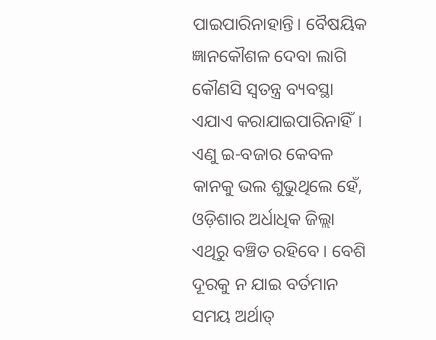ପାଇପାରିନାହାନ୍ତି। ବୈଷୟିକ ଜ୍ଞାନକୌଶଳ ଦେବା ଲାଗି କୌଣସି ସ୍ବତନ୍ତ୍ର ବ୍ୟବସ୍ଥା ଏଯାଏ କରାଯାଇପାରିନାହିଁ। ଏଣୁ ଇ-ବଜାର କେବଳ କାନକୁ ଭଲ ଶୁଭୁଥିଲେ ହେଁ, ଓଡ଼ିଶାର ଅର୍ଧାଧିକ ଜିଲ୍ଲା ଏଥିରୁ ବଞ୍ଚିତ ରହିବେ। ବେଶି ଦୂରକୁ ନ ଯାଇ ବର୍ତମାନ ସମୟ ଅର୍ଥାତ୍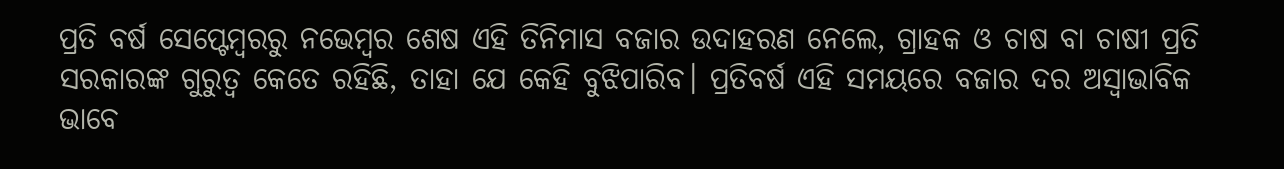ପ୍ରତି ବର୍ଷ ସେପ୍ଟେମ୍ବରରୁ ନଭେମ୍ବର ଶେଷ ଏହି ତିନିମାସ ବଜାର ଉଦାହରଣ ନେଲେ, ଗ୍ରାହକ ଓ ଚାଷ ବା ଚାଷୀ ପ୍ରତି ସରକାରଙ୍କ ଗୁରୁତ୍ବ କେତେ ରହିଛି, ତାହା ଯେ କେହି ବୁଝିପାରିବ। ପ୍ରତିବର୍ଷ ଏହି ସମୟରେ ବଜାର ଦର ଅସ୍ବାଭାବିକ ଭାବେ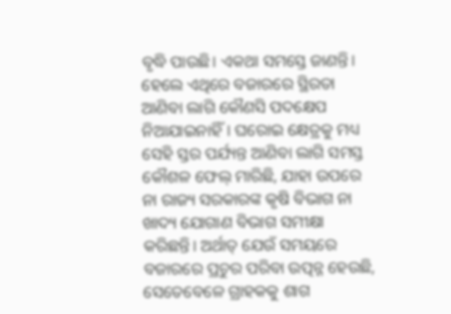ବୃଦ୍ଧି ପାଉଛି। ଏକଥା ସମସ୍ତେ ଜାଣନ୍ତି। ହେଲେ ଏଥିରେ ବଜାରରେ ସ୍ଥିରତା ଆଣିବା ଲାଗି କୌଣସି ପଦକ୍ଷେପ ନିଆଯାଇନାହିଁ। ଘରୋଇ କ୍ଷେତ୍ରକୁ ମଧ୍ୟ ସେହି ସ୍ତର ପର୍ଯ୍ୟନ୍ତ ଆଣିବା ଲାଗି ସମସ୍ତ କୌଶଳ ଫେଲ୍ ମାରିଛି, ଯାହା ଉପରେ ନା ରାଜ୍ୟ ସରକାରଙ୍କ କୃଷି ବିଭାଗ ନା ଖାଦ୍ୟ ଯୋଗାଣ ବିଭାଗ ସମୀକ୍ଷା କରିଛନ୍ତି। ଅର୍ଥାତ୍ ଯେଉଁ ସମୟରେ ବଜାରରେ ପ୍ରଚୁର ପରିବା ଉତ୍ପନ୍ନ ହେଉଛି, ସେତେବେଳେ ଗ୍ରାହକକୁ ଶାଗ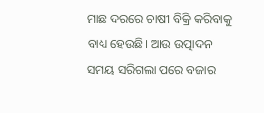ମାଛ ଦରରେ ଚାଷୀ ବିକ୍ରି କରିବାକୁ ବାଧ୍ୟ ହେଉଛି। ଆଉ ଉତ୍ପାଦନ ସମୟ ସରିଗଲା ପରେ ବଜାର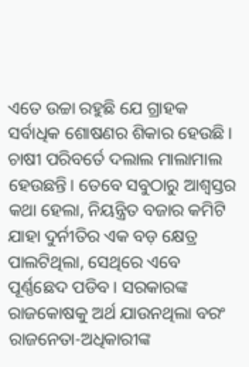ଏତେ ଉଚ୍ଚା ରହୁଛି ଯେ ଗ୍ରାହକ ସର୍ବାଧିକ ଶୋଷଣର ଶିକାର ହେଉଛି। ଚାଷୀ ପରିବର୍ତେ ଦଲାଲ ମାଲାମାଲ ହେଉଛନ୍ତି। ତେବେ ସବୁଠାରୁ ଆଶ୍ବସ୍ତର କଥା ହେଲା, ନିୟନ୍ତ୍ରିତ ବଜାର କମିଟି ଯାହା ଦୁର୍ନୀତିର ଏକ ବଡ଼ କ୍ଷେତ୍ର ପାଲଟିଥିଲା, ସେଥିରେ ଏବେ ପୂର୍ଣ୍ଣଛେଦ ପଡିବ। ସରକାରଙ୍କ ରାଜକୋଷକୁ ଅର୍ଥ ଯାଉନଥିଲା ବରଂ ରାଜନେତା-ଅଧିକାରୀଙ୍କ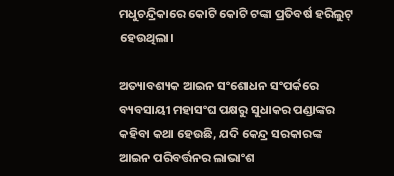ମଧୁଚନ୍ଦ୍ରିକାରେ କୋଟି କୋଟି ଟଙ୍କା ପ୍ରତିବର୍ଷ ହରିଲୁଟ୍ ହେଉଥିଲା।

ଅତ୍ୟାବଶ୍ୟକ ଆଇନ ସଂଶୋଧନ ସଂପର୍କରେ ବ୍ୟବସାୟୀ ମହାସଂଘ ପକ୍ଷରୁ ସୁଧାକର ପଣ୍ଡାଙ୍କର କହିବା କଥା ହେଉଛି, ଯଦି କେନ୍ଦ୍ର ସରକାରଙ୍କ ଆଇନ ପରିବର୍ତ୍ତନର ଲାଭାଂଶ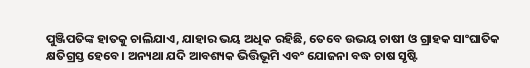ପୁଞ୍ଜିପତିଙ୍କ ହାତକୁ ଚାଲିଯାଏ, ଯାହାର ଭୟ ଅଧିକ ରହିଛି, ତେବେ ଉଭୟ ଚାଷୀ ଓ ଗ୍ରାହକ ସାଂଘାତିକ କ୍ଷତିଗ୍ରସ୍ତ ହେବେ। ଅନ୍ୟଥା ଯଦି ଆବଶ୍ୟକ ଭିତ୍ତିଭୂମି ଏବଂ ଯୋଜନା ବଦ୍ଧ ଚାଷ ସୃଷ୍ଟି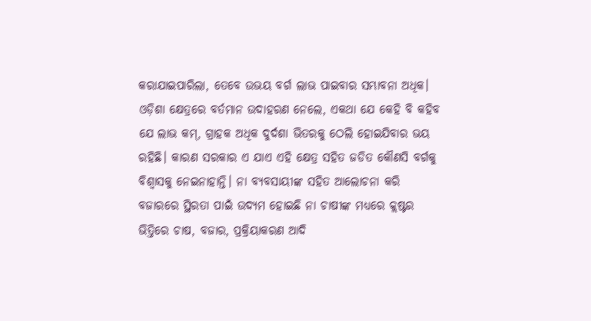କରାଯାଇପାରିଲା, ତେବେ ଉଭୟ ବର୍ଗ ଲାଭ ପାଇବାର ସମ୍ଭାବନା ଅଧିକ। ଓଡ଼ିଶା କ୍ଷେତ୍ରରେ ବର୍ତମାନ ଉଦାହରଣ ନେଲେ, ଏକଥା ଯେ କେହି ବି କହିବ ଯେ ଲାଭ କମ୍, ଗ୍ରାହକ ଅଧିକ ଦୁର୍ଦଶା ଭିତରକୁ ଠେଲି ହୋଇଯିବାର ଭୟ ରହିଛି। କାରଣ ସରକାର ଏ ଯାଏ ଏହି କ୍ଷେତ୍ର ସହିତ ଜଡିତ କୌଣସି ବର୍ଗକୁ ବିଶ୍ବାସକୁ ନେଇନାହାନ୍ତି। ନା ବ୍ୟବସାୟୀଙ୍କ ସହିତ ଆଲୋଚନା କରି ବଜାରରେ ସ୍ଥିରତା ପାଇଁ ଉଦ୍ୟମ ହୋଇଛି ନା ଚାଷୀଙ୍କ ମଧ୍ୟରେ କ୍ଲଷ୍ଟର ଭିତ୍ତିରେ ଚାଷ, ବଜାର, ପ୍ରକ୍ରିୟାକରଣ ଆଦି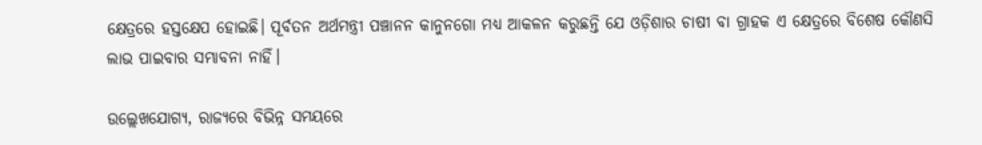କ୍ଷେତ୍ରରେ ହସ୍ତକ୍ଷେପ ହୋଇଛି। ପୂର୍ବତନ ଅର୍ଥମନ୍ତ୍ରୀ ପଞ୍ଚାନନ କାନୁନଗୋ ମଧ୍ୟ ଆକଳନ କରୁଛନ୍ତି ଯେ ଓଡ଼ିଶାର ଚାଷୀ ବା ଗ୍ରାହକ ଏ କ୍ଷେତ୍ରରେ ବିଶେଷ କୌଣସି ଲାଭ ପାଇବାର ସମ୍ଭାବନା ନାହିଁ।

ଉଲ୍ଲେଖଯୋଗ୍ୟ, ରାଜ୍ୟରେ ବିଭିନ୍ନ ସମୟରେ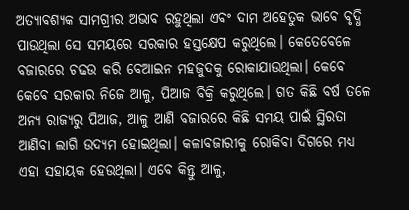ଅତ୍ୟାବଶ୍ୟକ ସାମଗ୍ରୀର ଅଭାବ ରହୁଥିଲା ଏବଂ ଦାମ ଅହେତୁକ ଭାବେ ବୃଦ୍ଧି ପାଉଥିଲା ସେ ସମୟରେ ସରକାର ହସ୍ତକ୍ଷେପ କରୁଥିଲେ। କେତେବେଳେ ବଜାରରେ ଚଢଉ କରି ବେଆଇନ ମହଜୁଦକୁ ରୋକାଯାଉଥିଲା। କେବେ କେବେ ସରକାର ନିଜେ ଆଳୁ, ପିଆଜ ବିକ୍ରି କରୁଥିଲେ। ଗତ କିଛି ବର୍ଷ ତଳେ ଅନ୍ୟ ରାଜ୍ୟରୁ ପିଆଜ, ଆଳୁ ଆଣି ବଜାରରେ କିଛି ସମୟ ପାଇଁ ସ୍ଥିରତା ଆଣିବା ଲାଗି ଉଦ୍ୟମ ହୋଇଥିଲା। କଳାବଜାରୀକୁ ରୋକିବା ଦିଗରେ ମଧ୍ୟ ଏହା ସହାୟକ ହେଉଥିଲା। ଏବେ କିନ୍ତୁ ଆଳୁ,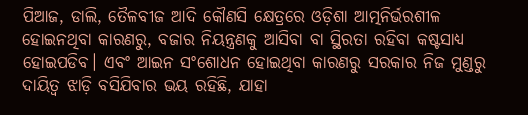ପିଆଜ, ଡାଲି, ତୈଳବୀଜ ଆଦି କୌଣସି କ୍ଷେତ୍ରରେ ଓଡ଼ିଶା ଆତ୍ମନିର୍ଭରଶୀଳ ହୋଇନଥିବା କାରଣରୁ, ବଜାର ନିୟନ୍ତ୍ରଣକୁ ଆସିବା ବା ସ୍ଥିରତା ରହିବା କଷ୍ଟସାଧ୍ୟ ହୋଇପଡିବ। ଏବଂ ଆଇନ ସଂଶୋଧନ ହୋଇଥିବା କାରଣରୁ ସରକାର ନିଜ ମୁଣ୍ଡରୁ ଦାୟିତ୍ବ ଝାଡ଼ି ବସିଯିବାର ଭୟ ରହିଛି, ଯାହା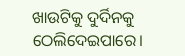ଖାଉଟିକୁ ଦୁର୍ଦିନକୁ ଠେଲିଦେଇପାରେ।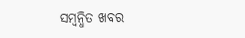ସମ୍ବନ୍ଧିତ ଖବର